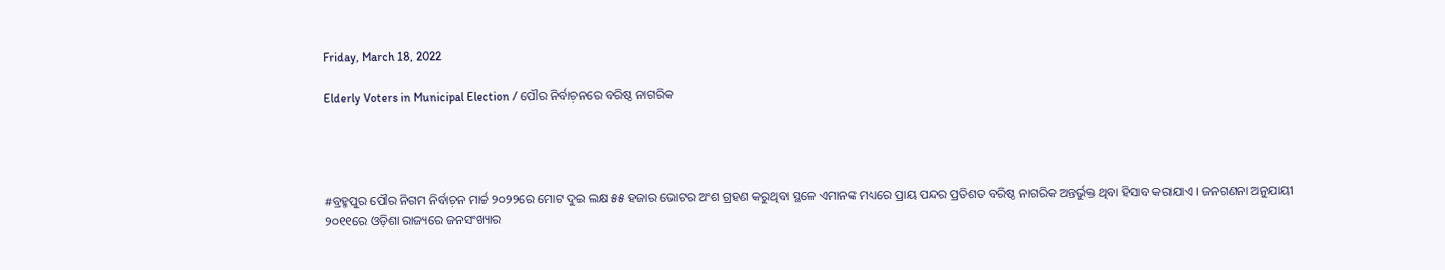Friday, March 18, 2022

Elderly Voters in Municipal Election / ପୌର ନିର୍ବାଚ଼ନରେ ବରିଷ୍ଠ ନାଗରିକ




#ବ୍ରହ୍ମପୁର ପୌର ନିଗମ ନିର୍ବାଚ଼ନ ମାର୍ଚ୍ଚ ୨୦୨୨ରେ ମୋଟ ଦୁଇ ଲକ୍ଷ ୫୫ ହଜାର ଭୋଟର ଅଂଶ ଗ୍ରହଣ କରୁଥିବା ସ୍ଥଳେ ଏମାନଙ୍କ ମଧ୍ୟରେ ପ୍ରାୟ ପନ୍ଦର ପ୍ରତିଶତ ବରିଷ୍ଠ ନାଗରିକ ଅନ୍ତର୍ଭୁକ୍ତ ଥିବା ହିସାବ କରାଯାଏ । ଜନଗଣନା ଅନୁଯାୟୀ ୨୦୧୧ରେ ଓଡ଼ିଶା ରାଜ୍ୟରେ ଜନସଂଖ୍ୟାର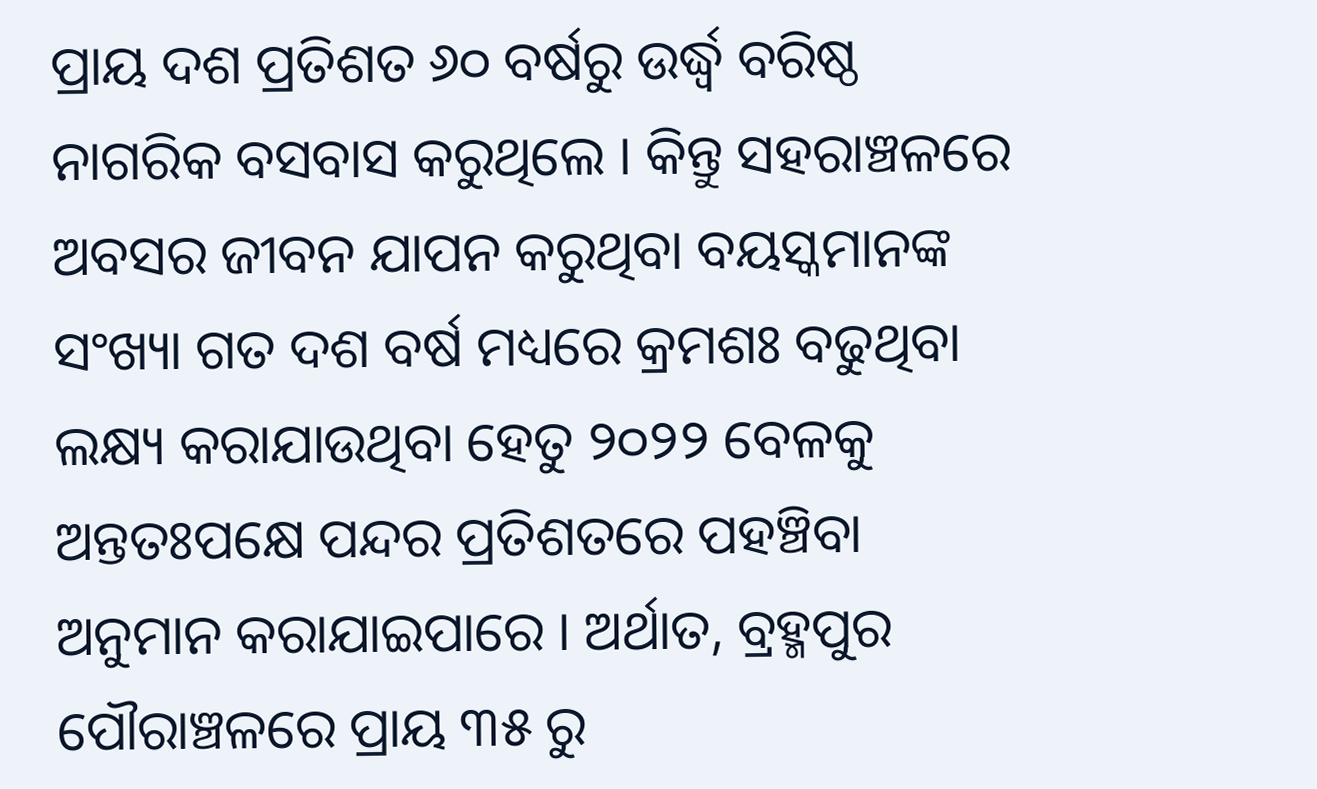ପ୍ରାୟ ଦଶ ପ୍ରତିଶତ ୬୦ ବର୍ଷରୁ ଉର୍ଦ୍ଧ୍ୱ ବରିଷ୍ଠ ନାଗରିକ ବସବାସ କରୁଥିଲେ । କିନ୍ତୁ ସହରାଞ୍ଚଳରେ ଅବସର ଜୀବନ ଯାପନ କରୁଥିବା ବୟସ୍କମାନଙ୍କ ସଂଖ୍ୟା ଗତ ଦଶ ବର୍ଷ ମଧ୍ୟରେ କ୍ରମଶଃ ବଢୁଥିବା ଲକ୍ଷ୍ୟ କରାଯାଉଥିବା ହେତୁ ୨୦୨୨ ବେଳକୁ ଅନ୍ତତଃପକ୍ଷେ ପନ୍ଦର ପ୍ରତିଶତରେ ପହଞ୍ଚିବା ଅନୁମାନ କରାଯାଇପାରେ । ଅର୍ଥାତ, ବ୍ରହ୍ମପୁର ପୌରାଞ୍ଚଳରେ ପ୍ରାୟ ୩୫ ରୁ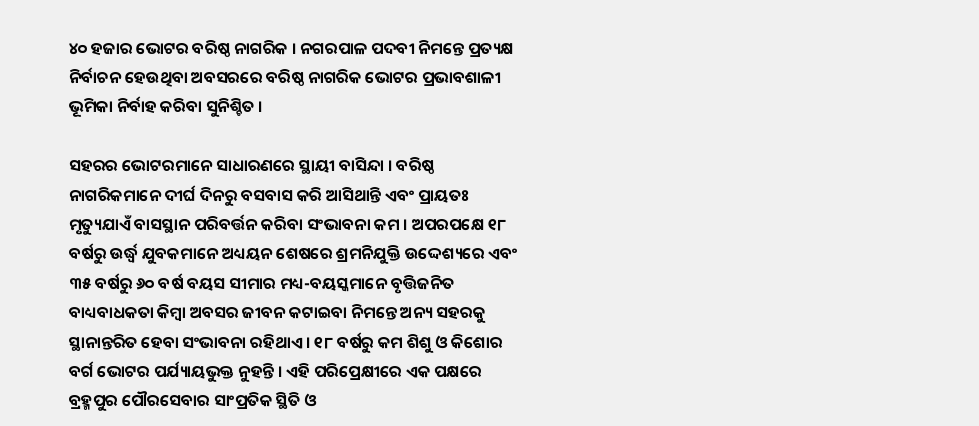୪୦ ହଜାର ଭୋଟର ବରିଷ୍ଠ ନାଗରିକ । ନଗରପାଳ ପଦବୀ ନିମନ୍ତେ ପ୍ରତ୍ୟକ୍ଷ ନିର୍ବାଚନ ହେଉଥିବା ଅବସରରେ ବରିଷ୍ଠ ନାଗରିକ ଭୋଟର ପ୍ରଭାବଶାଳୀ ଭୂମିକା ନିର୍ବାହ କରିବା ସୁନିଶ୍ଚିତ ।

ସହରର ଭୋଟରମାନେ ସାଧାରଣରେ ସ୍ଥାୟୀ ବାସିନ୍ଦା । ବରିଷ୍ଠ ନାଗରିକମାନେ ଦୀର୍ଘ ଦିନରୁ ବସବାସ କରି ଆସିଥାନ୍ତି ଏବଂ ପ୍ରାୟତଃ ମୃତ୍ୟୁଯାଏଁ ବାସସ୍ଥାନ ପରିବର୍ତ୍ତନ କରିବା ସଂଭାବନା କମ । ଅପରପକ୍ଷେ ୧୮ ବର୍ଷରୁ ଉର୍ଦ୍ଧ୍ୱ ଯୁବକମାନେ ଅଧ୍ୟୟନ ଶେଷରେ ଶ୍ରମନିଯୁକ୍ତି ଉଦ୍ଦେଶ୍ୟରେ ଏବଂ ୩୫ ବର୍ଷରୁ ୬୦ ବର୍ଷ ବୟସ ସୀମାର ମଧ୍ୟ-ବୟସ୍କମାନେ ବୃତ୍ତିଜନିତ ବାଧ୍ୟବାଧକତା କିମ୍ୱା ଅବସର ଜୀବନ କଟାଇବା ନିମନ୍ତେ ଅନ୍ୟ ସହରକୁ ସ୍ଥାନାନ୍ତରିତ ହେବା ସଂଭାବନା ରହିଥାଏ । ୧୮ ବର୍ଷରୁ କମ ଶିଶୁ ଓ କିଶୋର ବର୍ଗ ଭୋଟର ପର୍ଯ୍ୟାୟଭୁକ୍ତ ନୁହନ୍ତି । ଏହି ପରିପ୍ରେକ୍ଷୀରେ ଏକ ପକ୍ଷରେ ବ୍ରହ୍ମପୁର ପୌରସେବାର ସାଂପ୍ରତିକ ସ୍ଥିତି ଓ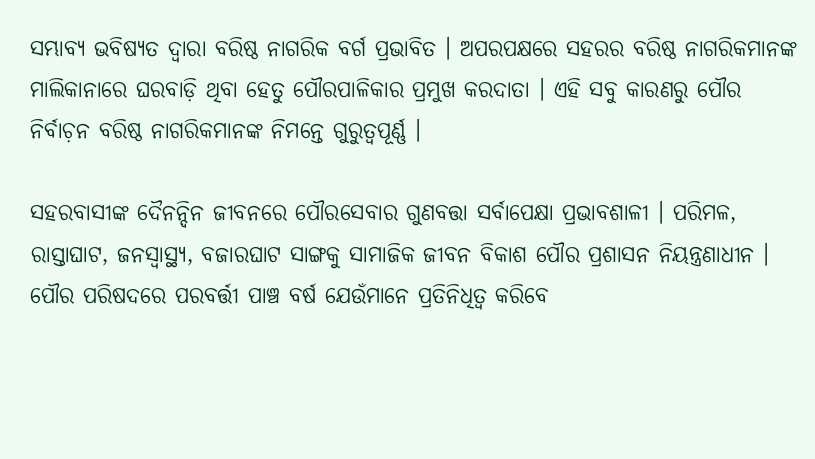ସମ୍ଭାବ୍ୟ ଭବିଷ୍ୟତ ଦ୍ୱାରା ବରିଷ୍ଠ ନାଗରିକ ବର୍ଗ ପ୍ରଭାବିତ । ଅପରପକ୍ଷରେ ସହରର ବରିଷ୍ଠ ନାଗରିକମାନଙ୍କ ମାଲିକାନାରେ ଘରବାଡ଼ି ଥିବା ହେତୁ ପୌରପାଳିକାର ପ୍ରମୁଖ କରଦାତା । ଏହି ସବୁ କାରଣରୁ ପୌର ନିର୍ବାଚ଼ନ ବରିଷ୍ଠ ନାଗରିକମାନଙ୍କ ନିମନ୍ତେ ଗୁରୁତ୍ୱପୂର୍ଣ୍ଣ ।

ସହରବାସୀଙ୍କ ଦୈନନ୍ଦିନ ଜୀବନରେ ପୌରସେବାର ଗୁଣବତ୍ତା ସର୍ବାପେକ୍ଷା ପ୍ରଭାବଶାଳୀ । ପରିମଳ, ରାସ୍ତାଘାଟ, ଜନସ୍ୱାସ୍ଥ୍ୟ, ବଜାରଘାଟ ସାଙ୍ଗକୁ ସାମାଜିକ ଜୀବନ ବିକାଶ ପୌର ପ୍ରଶାସନ ନିୟନ୍ତ୍ରଣାଧୀନ । ପୌର ପରିଷଦରେ ପରବର୍ତ୍ତୀ ପାଞ୍ଚ ବର୍ଷ ଯେଉଁମାନେ ପ୍ରତିନିଧିତ୍ୱ କରିବେ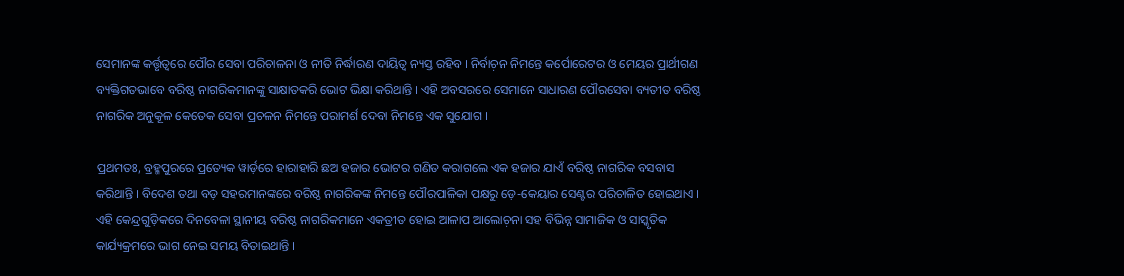ସେମାନଙ୍କ କର୍ତ୍ତୃତ୍ୱରେ ପୌର ସେବା ପରିଚାଳନା ଓ ନୀତି ନିର୍ଦ୍ଧାରଣ ଦାୟିତ୍ୱ ନ୍ୟସ୍ତ ରହିବ । ନିର୍ବାଚ଼ନ ନିମନ୍ତେ କର୍ପୋରେଟର ଓ ମେୟର ପ୍ରାର୍ଥୀଗଣ ବ୍ୟକ୍ତିଗତଭାବେ ବରିଷ୍ଠ ନାଗରିକମାନଙ୍କୁ ସାକ୍ଷାତକରି ଭୋଟ ଭିକ୍ଷା କରିଥାନ୍ତି । ଏହି ଅବସରରେ ସେମାନେ ସାଧାରଣ ପୌରସେବା ବ୍ୟତୀତ ବରିଷ୍ଠ ନାଗରିକ ଅନୁକୂଳ କେତେକ ସେବା ପ୍ରଚଳନ ନିମନ୍ତେ ପରାମର୍ଶ ଦେବା ନିମନ୍ତେ ଏକ ସୁଯୋଗ ।

ପ୍ରଥମତଃ, ବ୍ରହ୍ମପୁରରେ ପ୍ରତ୍ୟେକ ୱାର୍ଡ଼ରେ ହାରାହାରି ଛଅ ହଜାର ଭୋଟର ଗଣିତ କରାଗଲେ ଏକ ହଜାର ଯାଏଁ ବରିଷ୍ଠ ନାଗରିକ ବସବାସ କରିଥାନ୍ତି । ବିଦେଶ ତଥା ବଡ଼ ସହରମାନଙ୍କରେ ବରିଷ୍ଠ ନାଗରିକଙ୍କ ନିମନ୍ତେ ପୌରପାଳିକା ପକ୍ଷରୁ ଡ଼େ-କେୟାର ସେଣ୍ଟର ପରିଚାଳିତ ହୋଇଥାଏ । ଏହି କେନ୍ଦ୍ରଗୁଡ଼ିକରେ ଦିନବେଳା ସ୍ଥାନୀୟ ବରିଷ୍ଠ ନାଗରିକମାନେ ଏକତ୍ରୀତ ହୋଇ ଆଳାପ ଆଲୋଚ଼ନା ସହ ବିଭିନ୍ନ ସାମାଜିକ ଓ ସାସ୍କୃତିକ କାର୍ଯ୍ୟକ୍ରମରେ ଭାଗ ନେଇ ସମୟ ବିତାଇଥାନ୍ତି ।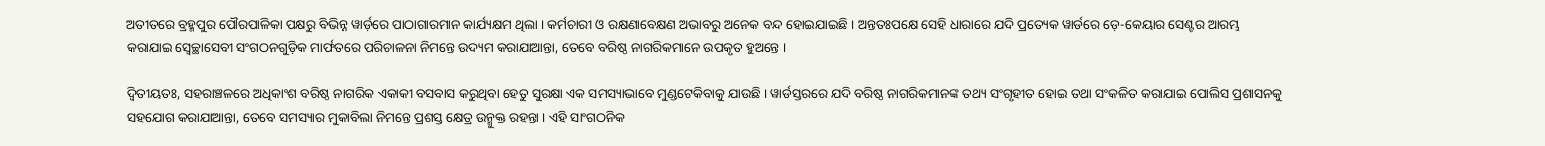ଅତୀତରେ ବ୍ରହ୍ମପୁର ପୌରପାଳିକା ପକ୍ଷରୁ ବିଭିନ୍ନ ୱାର୍ଡ଼ରେ ପାଠାଗାରମାନ କାର୍ଯ୍ୟକ୍ଷମ ଥିଲା । କର୍ମଚାରୀ ଓ ରକ୍ଷଣାବେକ୍ଷଣ ଅଭାବରୁ ଅନେକ ବନ୍ଦ ହୋଇଯାଇଛି । ଅନ୍ତତଃପକ୍ଷେ ସେହି ଧାରାରେ ଯଦି ପ୍ରତ୍ୟେକ ୱାର୍ଡରେ ଡ଼େ-କେୟାର ସେଣ୍ଟର ଆରମ୍ଭ କରାଯାଇ ସ୍ୱେଚ୍ଛାସେବୀ ସଂଗଠନଗୁଡ଼ିକ ମାର୍ଫତରେ ପରିଚାଳନା ନିମନ୍ତେ ଉଦ୍ୟମ କରାଯାଆନ୍ତା, ତେବେ ବରିଷ୍ଠ ନାଗରିକମାନେ ଉପକୃତ ହୁଅନ୍ତେ ।

ଦ୍ୱିତୀୟତଃ, ସହରାଞ୍ଚଳରେ ଅଧିକାଂଶ ବରିଷ୍ଠ ନାଗରିକ ଏକାକୀ ବସବାସ କରୁଥିବା ହେତୁ ସୁରକ୍ଷା ଏକ ସମସ୍ୟାଭାବେ ମୁଣ୍ଡଟେକିବାକୁ ଯାଉଛି । ୱାର୍ଡସ୍ତରରେ ଯଦି ବରିଷ୍ଠ ନାଗରିକମାନଙ୍କ ତଥ୍ୟ ସଂଗୃହୀତ ହୋଇ ତଥା ସଂକଳିତ କରାଯାଇ ପୋଲିସ ପ୍ରଶାସନକୁ ସହଯୋଗ କରାଯାଆନ୍ତା, ତେବେ ସମସ୍ୟାର ମୁକାବିଲା ନିମନ୍ତେ ପ୍ରଶସ୍ତ କ୍ଷେତ୍ର ଉନ୍ମୁକ୍ତ ରହନ୍ତା । ଏହି ସାଂଗଠନିକ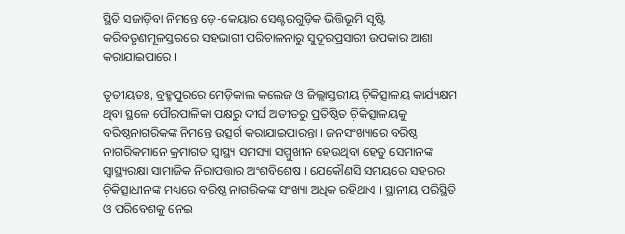ସ୍ଥିତି ସଜାଡ଼ିବା ନିମନ୍ତେ ଡ଼େ-କେୟାର ସେଣ୍ଟରଗୁଡ଼ିକ ଭିତ୍ତିଭୂମି ସୃଷ୍ଟି କରିବତୃଣମୂଳସ୍ତରରେ ସହଭାଗୀ ପରିଚାଳନାରୁ ସୁଦୂରପ୍ରସାରୀ ଉପକାର ଆଶା କରାଯାଇପାରେ ।

ତୃତୀୟତଃ, ବ୍ରହ୍ମପୁରରେ ମେଡ଼ିକାଲ କଲେଜ ଓ ଜିଲ୍ଲାସ୍ତରୀୟ ଚ଼ିକିତ୍ସାଳୟ କାର୍ଯ୍ୟକ୍ଷମ ଥିବା ସ୍ଥଳେ ପୌରପାଳିକା ପକ୍ଷରୁ ଦୀର୍ଘ ଅତୀତରୁ ପ୍ରତିଷ୍ଠିତ ଚ଼ିକିତ୍ସାଳୟକୁ ବରିଷ୍ଠନାଗରିକଙ୍କ ନିମନ୍ତେ ଉତ୍ସର୍ଗ କରାଯାଇପାରନ୍ତା । ଜନସଂଖ୍ୟାରେ ବରିଷ୍ଠ ନାଗରିକମାନେ କ୍ରମାଗତ ସ୍ୱାସ୍ଥ୍ୟ ସମସ୍ୟା ସମ୍ମୁଖୀନ ହେଉଥିବା ହେତୁ ସେମାନଙ୍କ ସ୍ୱାସ୍ଥ୍ୟରକ୍ଷା ସାମାଜିକ ନିରାପତ୍ତାର ଅଂଶବିଶେଷ । ଯେକୌଣସି ସମୟରେ ସହରର ଚ଼ିକିତ୍ସାଧୀନଙ୍କ ମଧ୍ୟରେ ବରିଷ୍ଠ ନାଗରିକଙ୍କ ସଂଖ୍ୟା ଅଧିକ ରହିଥାଏ । ସ୍ଥାନୀୟ ପରିସ୍ଥିତି ଓ ପରିବେଶକୁ ନେଇ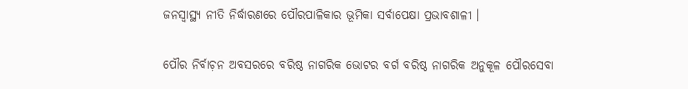ଜନସ୍ୱାସ୍ଥ୍ୟ ନୀତି ନିର୍ଦ୍ଧାରଣରେ ପୌରପାଳିକାର ଭୂମିକା ସର୍ବାପେକ୍ଷା ପ୍ରଭାବଶାଳୀ ।

ପୌର ନିର୍ବାଚ଼ନ ଅବସରରେ ବରିଷ୍ଠ ନାଗରିକ ଭୋଟର ବର୍ଗ ବରିଷ୍ଠ ନାଗରିକ ଅନୁକୂଳ ପୌରସେବା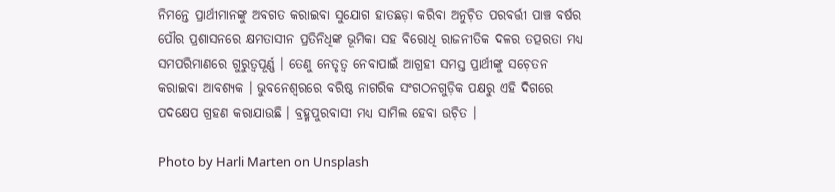ନିମନ୍ତେ ପ୍ରାର୍ଥୀମାନଙ୍କୁ ଅବଗତ କରାଇବା ସୁଯୋଗ ହାତଛଡ଼ା କରିବା ଅନୁଚ଼ିତ ପରବର୍ତ୍ତୀ ପାଞ୍ଚ ବର୍ଷର ପୌର ପ୍ରଶାସନରେ କ୍ଷମତାସୀନ ପ୍ରତିନିଧିଙ୍କ ଭୂମିକା ସହ ବିରୋଧି ରାଜନୀତିକ ଦଳର ତତ୍ପରତା ମଧ୍ୟ ସମପରିମାଣରେ ଗୁରୁତ୍ୱପୂର୍ଣ୍ଣ । ତେଣୁ ନେତୃତ୍ୱ ନେବାପାଇଁ ଆଗ୍ରହୀ ସମସ୍ତ ପ୍ରାର୍ଥୀଙ୍କୁ ସଚ଼େତନ କରାଇବା ଆବଶ୍ୟକ । ଭୁବନେଶ୍ୱରରେ ବରିଷ୍ଠ ନାଗରିକ ସଂଗଠନଗୁଡ଼ିକ ପକ୍ଷରୁ ଏହି ଦିଗରେ ପଦକ୍ଷେପ ଗ୍ରହଣ କରାଯାଉଛି । ବ୍ରହ୍ମପୁରବାସୀ ମଧ୍ୟ ସାମିଲ ହେବା ଉଚ଼ିତ ।

Photo by Harli Marten on Unsplash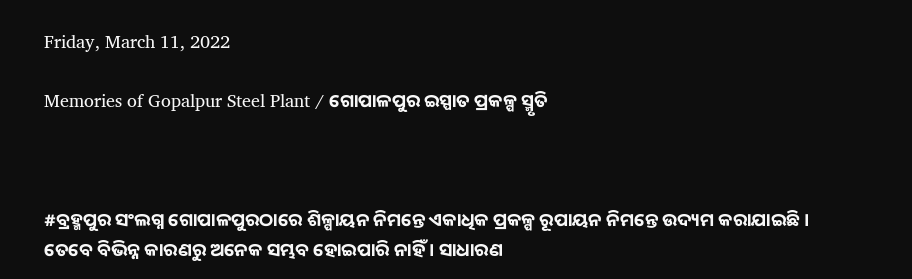Friday, March 11, 2022

Memories of Gopalpur Steel Plant / ଗୋପାଳପୁର ଇସ୍ପାତ ପ୍ରକଳ୍ପ ସ୍ମୃତି



#ବ୍ରହ୍ମପୁର ସଂଲଗ୍ନ ଗୋପାଳପୁରଠାରେ ଶିଳ୍ପାୟନ ନିମନ୍ତେ ଏକାଧିକ ପ୍ରକଳ୍ପ ରୂପାୟନ ନିମନ୍ତେ ଉଦ୍ୟମ କରାଯାଇଛି । ତେବେ ବିଭିନ୍ନ କାରଣରୁ ଅନେକ ସମ୍ଭବ ହୋଇପାରି ନାହିଁ । ସାଧାରଣ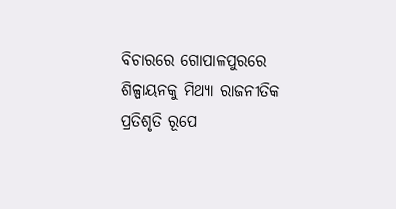ବିଚାରରେ ଗୋପାଳପୁରରେ ଶିଳ୍ପାୟନକୁ ମିଥ୍ୟା ରାଜନୀତିକ ପ୍ରତିଶୃତି ରୂପେ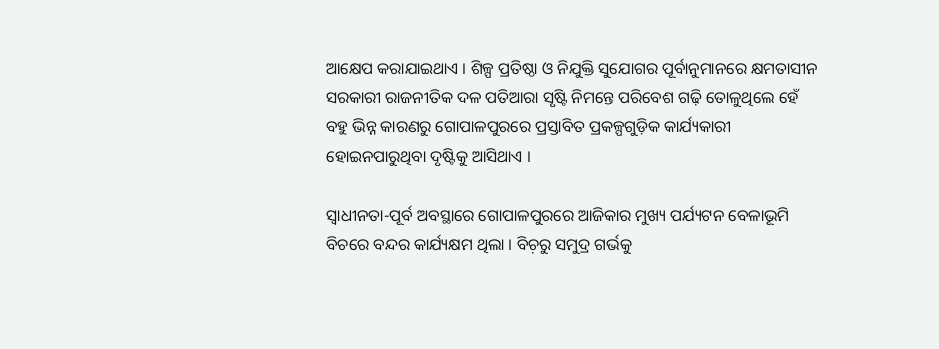ଆକ୍ଷେପ କରାଯାଇଥାଏ । ଶିଳ୍ପ ପ୍ରତିଷ୍ଠା ଓ ନିଯୁକ୍ତି ସୁଯୋଗର ପୂର୍ବାନୁମାନରେ କ୍ଷମତାସୀନ ସରକାରୀ ରାଜନୀତିକ ଦଳ ପତିଆରା ସୃଷ୍ଟି ନିମନ୍ତେ ପରିବେଶ ଗଢ଼ି ତୋଳୁଥିଲେ ହେଁ ବହୁ ଭିନ୍ନ କାରଣରୁ ଗୋପାଳପୁରରେ ପ୍ରସ୍ତାବିତ ପ୍ରକଳ୍ପଗୁଡ଼ିକ କାର୍ଯ୍ୟକାରୀ ହୋଇନପାରୁଥିବା ଦୃଷ୍ଟିକୁ ଆସିଥାଏ ।

ସ୍ୱାଧୀନତା-ପୂର୍ବ ଅବସ୍ଥାରେ ଗୋପାଳପୁରରେ ଆଜିକାର ମୁଖ୍ୟ ପର୍ଯ୍ୟଟନ ବେଳାଭୂମି ବିଚରେ ବନ୍ଦର କାର୍ଯ୍ୟକ୍ଷମ ଥିଲା । ବିଚ଼ରୁ ସମୁଦ୍ର ଗର୍ଭକୁ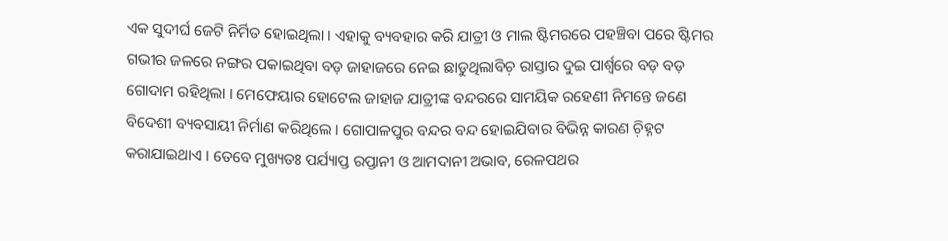ଏକ ସୁଦୀର୍ଘ ଜେଟି ନିର୍ମିତ ହୋଇଥିଲା । ଏହାକୁ ବ୍ୟବହାର କରି ଯାତ୍ରୀ ଓ ମାଲ ଷ୍ଟିମରରେ ପହଞ୍ଚିବା ପରେ ଷ୍ଟିମର ଗଭୀର ଜଳରେ ନଙ୍ଗର ପକାଇଥିବା ବଡ଼ ଜାହାଜରେ ନେଇ ଛାଡୁଥିଲାବିଚ଼ ରାସ୍ତାର ଦୁଇ ପାର୍ଶ୍ୱରେ ବଡ଼ ବଡ଼ ଗୋଦାମ ରହିଥିଲା । ମେଫେୟାର ହୋଟେଲ ଜାହାଜ ଯାତ୍ରୀଙ୍କ ବନ୍ଦରରେ ସାମୟିକ ରହେଣୀ ନିମନ୍ତେ ଜଣେ ବିଦେଶୀ ବ୍ୟବସାୟୀ ନିର୍ମାଣ କରିଥିଲେ । ଗୋପାଳପୁର ବନ୍ଦର ବନ୍ଦ ହୋଇଯିବାର ବିଭିନ୍ନ କାରଣ ଚ଼ିହ୍ନଟ କରାଯାଇଥାଏ । ତେବେ ମୁଖ୍ୟତଃ ପର୍ଯ୍ୟାପ୍ତ ରପ୍ତାନୀ ଓ ଆମଦାନୀ ଅଭାବ, ରେଳପଥର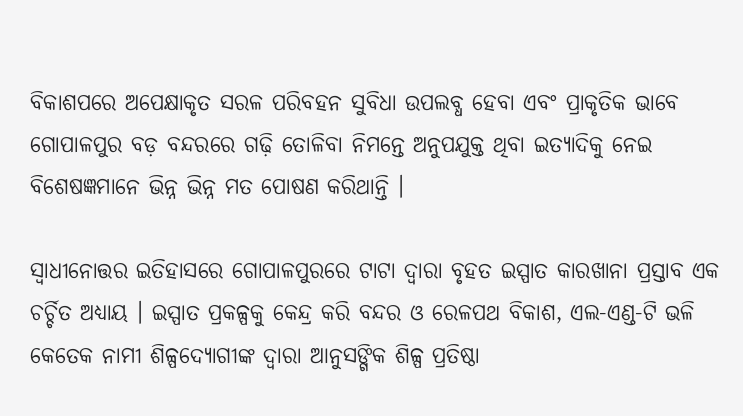ବିକାଶପରେ ଅପେକ୍ଷାକୃତ ସରଳ ପରିବହନ ସୁବିଧା ଉପଲବ୍ଧ ହେବା ଏବଂ ପ୍ରାକୃତିକ ଭାବେ ଗୋପାଳପୁର ବଡ଼ ବନ୍ଦରରେ ଗଢ଼ି ତୋଳିବା ନିମନ୍ତେ ଅନୁପଯୁକ୍ତ ଥିବା ଇତ୍ୟାଦିକୁ ନେଇ ବିଶେଷଜ୍ଞମାନେ ଭିନ୍ନ ଭିନ୍ନ ମତ ପୋଷଣ କରିଥାନ୍ତି ।

ସ୍ୱାଧୀନୋତ୍ତର ଇତିହାସରେ ଗୋପାଳପୁରରେ ଟାଟା ଦ୍ୱାରା ବୃହତ ଇସ୍ପାତ କାରଖାନା ପ୍ରସ୍ତାବ ଏକ ଚର୍ଚ୍ଚିତ ଅଧ୍ୟାୟ । ଇସ୍ପାତ ପ୍ରକଳ୍ପକୁ କେନ୍ଦ୍ର କରି ବନ୍ଦର ଓ ରେଳପଥ ବିକାଶ, ଏଲ-ଏଣ୍ଡ-ଟି ଭଳି କେତେକ ନାମୀ ଶିଳ୍ପଦ୍ୟୋଗୀଙ୍କ ଦ୍ୱାରା ଆନୁସଙ୍ଗିକ ଶିଳ୍ପ ପ୍ରତିଷ୍ଠା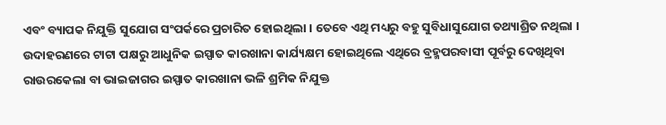ଏବଂ ବ୍ୟାପକ ନିଯୁକ୍ତି ସୁଯୋଗ ସଂପର୍କରେ ପ୍ରଚାରିତ ହୋଇଥିଲା । ତେବେ ଏଥି ମଧ୍ୟରୁ ବହୁ ସୁବିଧାସୁଯୋଗ ତଥ୍ୟାଶ୍ରିତ ନଥିଲା । ଉଦାହରଣରେ ଟାଟା ପକ୍ଷରୁ ଆଧୁନିକ ଇସ୍ପାତ କାରଖାନା କାର୍ଯ୍ୟକ୍ଷମ ହୋଇଥିଲେ ଏଥିରେ ବ୍ରହ୍ମପରବାସୀ ପୂର୍ବରୁ ଦେଖିଥିବା ରାଉରକେଲା ବା ଭାଇଜାଗର ଇସ୍ପାତ କାରଖାନା ଭଳି ଶ୍ରମିକ ନିଯୁକ୍ତ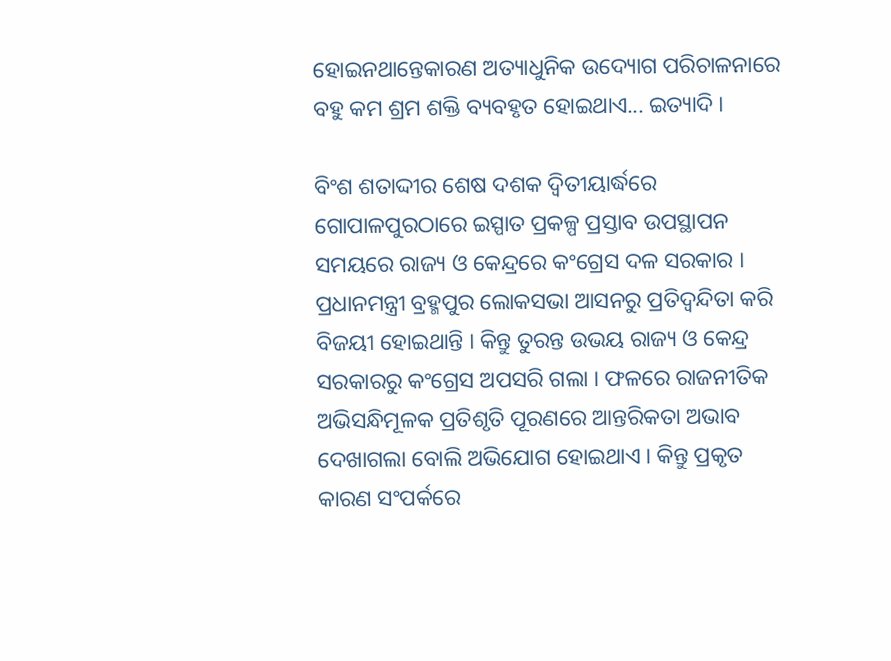ହୋଇନଥାନ୍ତେକାରଣ ଅତ୍ୟାଧୁନିକ ଉଦ୍ୟୋଗ ପରିଚାଳନାରେ ବହୁ କମ ଶ୍ରମ ଶକ୍ତି ବ୍ୟବହୃତ ହୋଇଥାଏ... ଇତ୍ୟାଦି ।

ବିଂଶ ଶତାଦ୍ଦୀର ଶେଷ ଦଶକ ଦ୍ୱିତୀୟାର୍ଦ୍ଧରେ ଗୋପାଳପୁରଠାରେ ଇସ୍ପାତ ପ୍ରକଳ୍ପ ପ୍ରସ୍ତାବ ଉପସ୍ଥାପନ ସମୟରେ ରାଜ୍ୟ ଓ କେନ୍ଦ୍ରରେ କଂଗ୍ରେସ ଦଳ ସରକାର । ପ୍ରଧାନମନ୍ତ୍ରୀ ବ୍ରହ୍ମପୁର ଲୋକସଭା ଆସନରୁ ପ୍ରତିଦ୍ୱନ୍ଦିତା କରି ବିଜୟୀ ହୋଇଥାନ୍ତି । କିନ୍ତୁ ତୁରନ୍ତ ଉଭୟ ରାଜ୍ୟ ଓ କେନ୍ଦ୍ର ସରକାରରୁ କଂଗ୍ରେସ ଅପସରି ଗଲା । ଫଳରେ ରାଜନୀତିକ ଅଭିସନ୍ଧିମୂଳକ ପ୍ରତିଶୃତି ପୂରଣରେ ଆନ୍ତରିକତା ଅଭାବ ଦେଖାଗଲା ବୋଲି ଅଭିଯୋଗ ହୋଇଥାଏ । କିନ୍ତୁ ପ୍ରକୃତ କାରଣ ସଂପର୍କରେ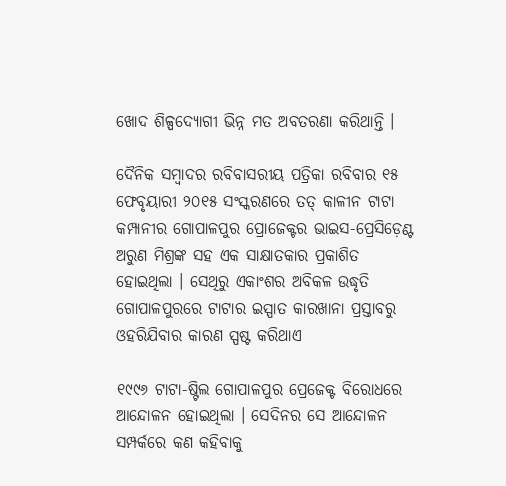ଖୋଦ ଶିଳ୍ପଦ୍ୟୋଗୀ ଭିନ୍ନ ମତ ଅବତରଣା କରିଥାନ୍ତି ।

ଦୈନିକ ସମ୍ୱାଦର ରବିବାସରୀୟ ପତ୍ରିକା ରବିବାର ୧୫ ଫେବୃୟାରୀ ୨୦୧୫ ସଂସ୍କରଣରେ ତତ୍ କାଳୀନ ଟାଟା କମ୍ପାନୀର ଗୋପାଳପୁର ପ୍ରୋଜେକ୍ଟର ଭାଇସ-ପ୍ରେସିଡ଼େଣ୍ଟ ଅରୁଣ ମିଶ୍ରଙ୍କ ସହ ଏକ ସାକ୍ଷାତକାର ପ୍ରକାଶିତ ହୋଇଥିଲା । ସେଥିରୁ ଏକାଂଶର ଅବିକଳ ଉଦ୍ଧୃତି ଗୋପାଳପୁରରେ ଟାଟାର ଇସ୍ପାତ କାରଖାନା ପ୍ରସ୍ତାବରୁ ଓହରିଯିବାର କାରଣ ସ୍ପଷ୍ଟ କରିଥାଏ

୧୯୯୬ ଟାଟା-ଷ୍ଟିଲ ଗୋପାଳପୁର ପ୍ରେଜେକ୍ଟ ବିରୋଧରେ ଆନ୍ଦୋଳନ ହୋଇଥିଲା । ସେଦିନର ସେ ଆନ୍ଦୋଳନ ସମ୍ପର୍କରେ କଣ କହିବାକୁ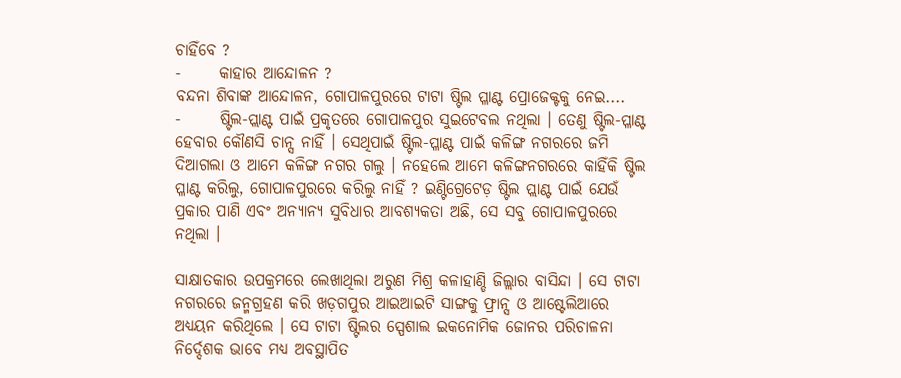ଚାହିଁବେ ?
-      କାହାର ଆନ୍ଦୋଳନ ?
ବନ୍ଦନା ଶିବାଙ୍କ ଆନ୍ଦୋଳନ, ଗୋପାଳପୁରରେ ଟାଟା ଷ୍ଟିଲ ପ୍ଳାଣ୍ଟ ପ୍ରୋଜେକ୍ଟକୁ ନେଇ....
-      ଷ୍ଟିଲ-ପ୍ଲାଣ୍ଟ ପାଇଁ ପ୍ରକୃତରେ ଗୋପାଳପୁର ସୁଇଟେବଲ ନଥିଲା । ତେଣୁ ଷ୍ଟିଲ-ପ୍ଳାଣ୍ଟ ହେବାର କୌଣସି ଚାନ୍ସ ନାହିଁ । ସେଥିପାଇଁ ଷ୍ଟିଲ-ପ୍ଳାଣ୍ଟ ପାଇଁ କଳିଙ୍ଗ ନଗରରେ ଜମି ଦିଆଗଲା ଓ ଆମେ କଳିଙ୍ଗ ନଗର ଗଲୁ । ନହେଲେ ଆମେ କଳିଙ୍ଗନଗରରେ କାହିଁକି ଷ୍ଟିଲ ପ୍ଳାଣ୍ଟ କରିଲୁ, ଗୋପାଳପୁରରେ କରିଲୁ ନାହିଁ ? ଇଣ୍ଟିଗ୍ରେଟେଡ଼ ଷ୍ଟିଲ ପ୍ଲାଣ୍ଟ ପାଇଁ ଯେଉଁ ପ୍ରକାର ପାଣି ଏବଂ ଅନ୍ୟାନ୍ୟ ସୁବିଧାର ଆବଶ୍ୟକତା ଅଛି, ସେ ସବୁ ଗୋପାଳପୁରରେ ନଥିଲା ।

ସାକ୍ଷାତକାର ଉପକ୍ରମରେ ଲେଖାଥିଲା ଅରୁଣ ମିଶ୍ର କଳାହାଣ୍ଡି ଜିଲ୍ଲାର ବାସିନ୍ଦା । ସେ ଟାଟା ନଗରରେ ଜନ୍ମଗ୍ରହଣ କରି ଖଡ଼ଗପୁର ଆଇଆଇଟି ସାଙ୍ଗକୁ ଫ୍ରାନ୍ସ ଓ ଆଷ୍ଟେଲିଆରେ ଅଧ୍ୟୟନ କରିଥିଲେ । ସେ ଟାଟା ଷ୍ଟିଲର ସ୍ପେଶାଲ ଇକନୋମିକ ଜୋନର ପରିଚାଳନା ନିର୍ଦ୍ଦେଶକ ଭାବେ ମଧ୍ୟ ଅବସ୍ଥାପିତ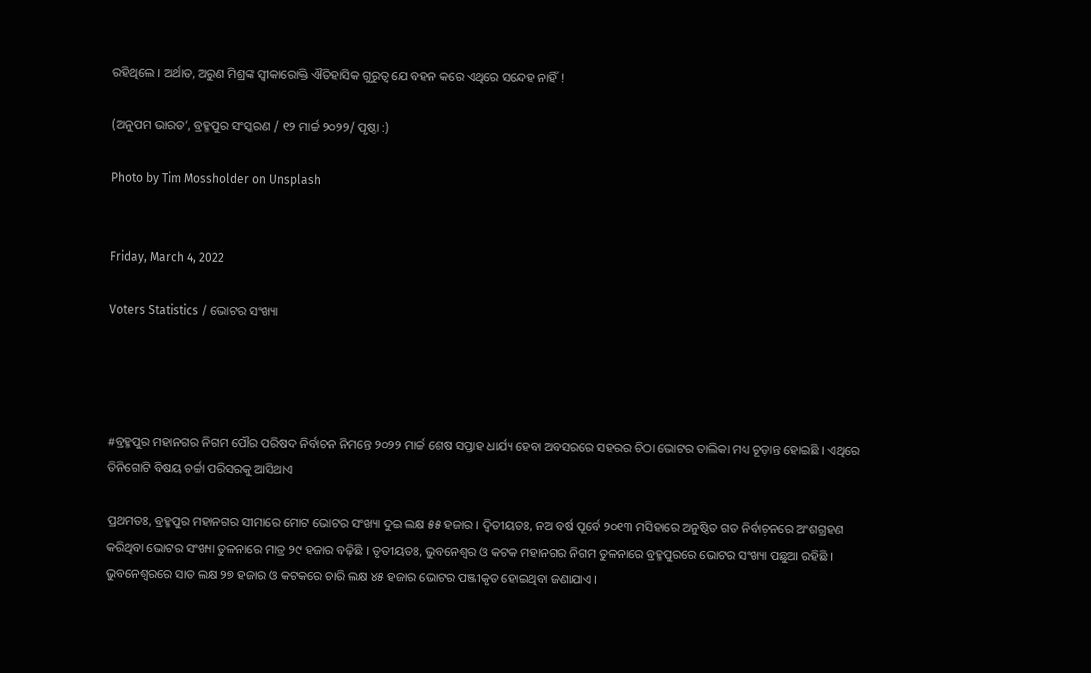ରହିଥିଲେ । ଅର୍ଥାତ, ଅରୁଣ ମିଶ୍ରଙ୍କ ସ୍ୱୀକାରୋକ୍ତି ଐତିହାସିକ ଗୁରୁତ୍ୱ ଯେ ବହନ କରେ ଏଥିରେ ସନ୍ଦେହ ନାହିଁ !

(ଅନୁପମ ଭାରତ’, ବ୍ରହ୍ମପୁର ସଂସ୍କରଣ / ୧୨ ମାର୍ଚ୍ଚ ୨୦୨୨/ ପୃଷ୍ଠା :)

Photo by Tim Mossholder on Unsplash


Friday, March 4, 2022

Voters Statistics / ଭୋଟର ସଂଖ୍ୟା




#ବ୍ରହ୍ମପୁର ମହାନଗର ନିଗମ ପୌର ପରିଷଦ ନିର୍ବାଚନ ନିମନ୍ତେ ୨୦୨୨ ମାର୍ଚ୍ଚ ଶେଷ ସପ୍ତାହ ଧାର୍ଯ୍ୟ ହେବା ଅବସରରେ ସହରର ଚିଠା ଭୋଟର ତାଲିକା ମଧ୍ୟ ଚୂଡ଼ାନ୍ତ ହୋଇଛି । ଏଥିରେ ତିନିଗୋଟି ବିଷୟ ଚର୍ଚ୍ଚା ପରିସରକୁ ଆସିଥାଏ

ପ୍ରଥମତଃ, ବ୍ରହ୍ମପୁର ମହାନଗର ସୀମାରେ ମୋଟ ଭୋଟର ସଂଖ୍ୟା ଦୁଇ ଲକ୍ଷ ୫୫ ହଜାର । ଦ୍ୱିତୀୟତଃ, ନଅ ବର୍ଷ ପୂର୍ବେ ୨୦୧୩ ମସିହାରେ ଅନୁଷ୍ଠିତ ଗତ ନିର୍ବାଚ଼ନରେ ଅଂଶଗ୍ରହଣ କରିଥିବା ଭୋଟର ସଂଖ୍ୟା ତୁଳନାରେ ମାତ୍ର ୨୯ ହଜାର ବଢ଼ିଛି । ତୃତୀୟତଃ, ଭୁବନେଶ୍ୱର ଓ କଟକ ମହାନଗର ନିଗମ ତୁଳନାରେ ବ୍ରହ୍ମପୁରରେ ଭୋଟର ସଂଖ୍ୟା ପଛୁଆ ରହିଛି । ଭୁବନେଶ୍ୱରରେ ସାତ ଲକ୍ଷ ୨୭ ହଜାର ଓ କଟକରେ ଚାରି ଲକ୍ଷ ୪୫ ହଜାର ଭୋଟର ପଞ୍ଜୀକୃତ ହୋଇଥିବା ଜଣାଯାଏ ।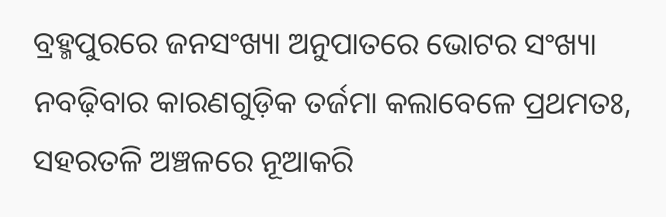ବ୍ରହ୍ମପୁରରେ ଜନସଂଖ୍ୟା ଅନୁପାତରେ ଭୋଟର ସଂଖ୍ୟା ନବଢ଼ିବାର କାରଣଗୁଡ଼ିକ ତର୍ଜମା କଲାବେଳେ ପ୍ରଥମତଃ, ସହରତଳି ଅଞ୍ଚଳରେ ନୂଆକରି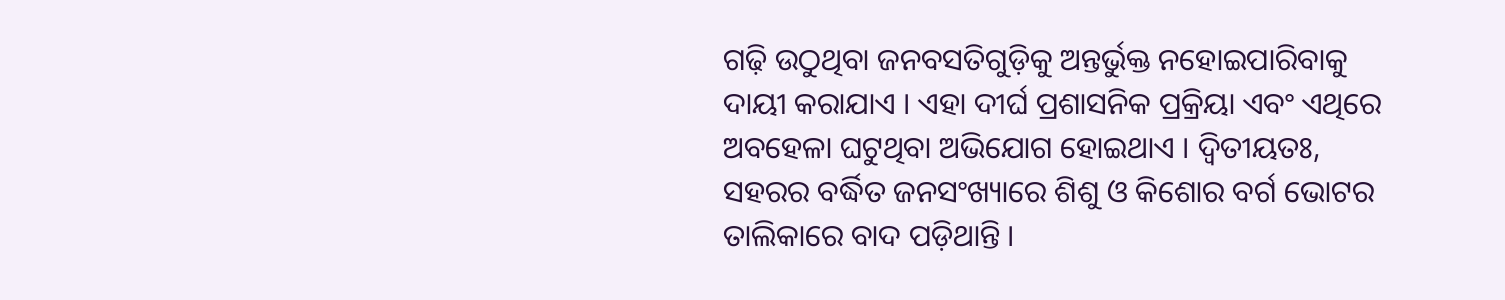ଗଢ଼ି ଉଠୁଥିବା ଜନବସତିଗୁଡ଼ିକୁ ଅନ୍ତର୍ଭୁକ୍ତ ନହୋଇପାରିବାକୁ ଦାୟୀ କରାଯାଏ । ଏହା ଦୀର୍ଘ ପ୍ରଶାସନିକ ପ୍ରକ୍ରିୟା ଏବଂ ଏଥିରେ ଅବହେଳା ଘଟୁଥିବା ଅଭିଯୋଗ ହୋଇଥାଏ । ଦ୍ୱିତୀୟତଃ, ସହରର ବର୍ଦ୍ଧିତ ଜନସଂଖ୍ୟାରେ ଶିଶୁ ଓ କିଶୋର ବର୍ଗ ଭୋଟର ତାଲିକାରେ ବାଦ ପଡ଼ିଥାନ୍ତି ।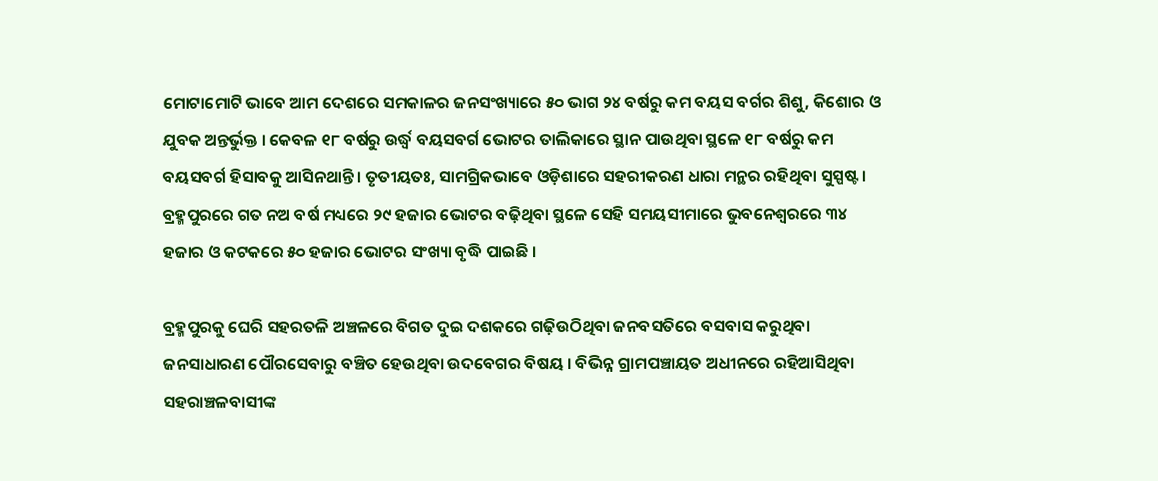ମୋଟାମୋଟି ଭାବେ ଆମ ଦେଶରେ ସମକାଳର ଜନସଂଖ୍ୟାରେ ୫୦ ଭାଗ ୨୪ ବର୍ଷରୁ କମ ବୟସ ବର୍ଗର ଶିଶୁ, କିଶୋର ଓ ଯୁବକ ଅନ୍ତର୍ଭୁକ୍ତ । କେବଳ ୧୮ ବର୍ଷରୁ ଉର୍ଦ୍ଧ୍ୱ ବୟସବର୍ଗ ଭୋଟର ତାଲିକାରେ ସ୍ଥାନ ପାଉଥିବା ସ୍ଥଳେ ୧୮ ବର୍ଷରୁ କମ ବୟସବର୍ଗ ହିସାବକୁ ଆସିନଥାନ୍ତି । ତୃତୀୟତଃ, ସାମଗ୍ରିକଭାବେ ଓଡ଼ିଶାରେ ସହରୀକରଣ ଧାରା ମନ୍ଥର ରହିଥିବା ସୁସ୍ପଷ୍ଟ । ବ୍ରହ୍ମପୁରରେ ଗତ ନଅ ବର୍ଷ ମଧ୍ୟରେ ୨୯ ହଜାର ଭୋଟର ବଢ଼ିଥିବା ସ୍ଥଳେ ସେହି ସମୟସୀମାରେ ଭୁବନେଶ୍ୱରରେ ୩୪ ହଜାର ଓ କଟକରେ ୫୦ ହଜାର ଭୋଟର ସଂଖ୍ୟା ବୃଦ୍ଧି ପାଇଛି ।

ବ୍ରହ୍ମପୁରକୁ ଘେରି ସହରତଳି ଅଞ୍ଚଳରେ ବିଗତ ଦୁଇ ଦଶକରେ ଗଢ଼ିଉଠିଥିବା ଜନବସତିରେ ବସବାସ କରୁଥିବା ଜନସାଧାରଣ ପୌରସେବାରୁ ବଞ୍ଚିତ ହେଉଥିବା ଉଦବେଗର ବିଷୟ । ବିଭିନ୍ନ ଗ୍ରାମପଞ୍ଚାୟତ ଅଧୀନରେ ରହିଆସିଥିବା ସହରାଞ୍ଚଳବାସୀଙ୍କ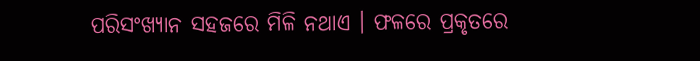ପରିସଂଖ୍ୟାନ ସହଜରେ ମିଳି ନଥାଏ । ଫଳରେ ପ୍ରକୃତରେ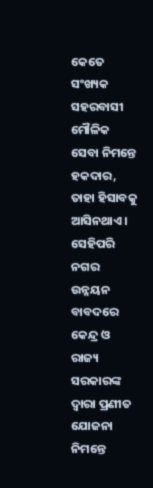କେତେ ସଂଖ୍ୟକ ସହରବାସୀ ମୌଳିକ ସେବା ନିମନ୍ତେ ହକଦାର, ତାହା ହିସାବକୁ ଆସିନଥାଏ । ସେହିପରି ନଗର ଉନ୍ନୟନ ବାବଦରେ କେନ୍ଦ୍ର ଓ ରାଜ୍ୟ ସରକାରଙ୍କ ଦ୍ୱାରା ପ୍ରଣୀତ ଯୋଜନା ନିମନ୍ତେ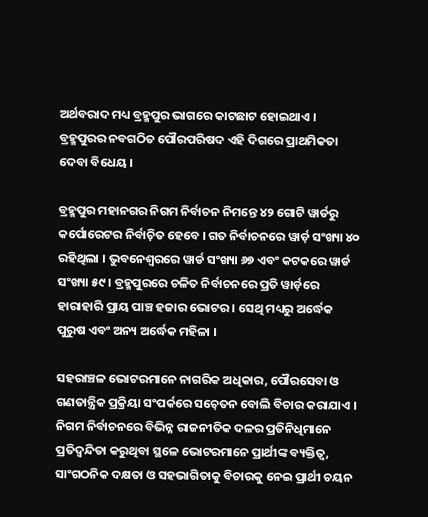ଅର୍ଥବରାଦ ମଧ୍ୟ ବ୍ରହ୍ମପୁର ଭାଗରେ କାଟଛାଟ ହୋଇଥାଏ । ବ୍ରହ୍ମପୁରର ନବଗଠିତ ପୌରପରିଷଦ ଏହି ଦିଗରେ ପ୍ରାଥମିକତା ଦେବା ବିଧେୟ ।

ବ୍ରହ୍ମପୁର ମହାନଗର ନିଗମ ନିର୍ବାଚନ ନିମନ୍ତେ ୪୨ ଗୋଟି ୱାର୍ଡରୁ କର୍ପୋରେଟର ନିର୍ବାଚ଼ିତ ହେବେ । ଗତ ନିର୍ବାଚନରେ ୱାର୍ଡ଼ ସଂଖ୍ୟା ୪୦ ରହିଥିଲା । ଭୁବନେଶ୍ୱରରେ ୱାର୍ଡ ସଂଖ୍ୟା ୬୭ ଏବଂ କଟକରେ ୱାର୍ଡ ସଂଖ୍ୟା ୫୯ । ବ୍ରହ୍ମପୁରରେ ଚଳିତ ନିର୍ବାଚନରେ ପ୍ରତି ୱାର୍ଡ଼ରେ ହାରାହାରି ପ୍ରାୟ ପାଞ୍ଚ ହଜାର ଭୋଟର । ସେଥି ମଧ୍ୟରୁ ଅର୍ଦ୍ଧେକ ପୁରୁଷ ଏବଂ ଅନ୍ୟ ଅର୍ଦ୍ଧେକ ମହିଳା ।

ସହରାଞ୍ଚଳ ଭୋଟରମାନେ ନାଗରିକ ଅଧିକାର, ପୌରସେବା ଓ ଗଣତାନ୍ତ୍ରିକ ପ୍ରକ୍ରିୟା ସଂପର୍କରେ ସଚ଼େତନ ବୋଲି ବିଚାର କରାଯାଏ । ନିଗମ ନିର୍ବାଚନରେ ବିଭିନ୍ନ ରାଜନୀତିକ ଦଳର ପ୍ରତିନିଧିମାନେ ପ୍ରତିଦ୍ୱନ୍ଦିତା କରୁଥିବା ସ୍ଥଳେ ଭୋଟରମାନେ ପ୍ରାର୍ଥୀଙ୍କ ବ୍ୟକ୍ତିତ୍ୱ, ସାଂଗଠନିକ ଦକ୍ଷତା ଓ ସହଭାଗିତାକୁ ବିଚାରକୁ ନେଇ ପ୍ରାର୍ଥୀ ଚୟନ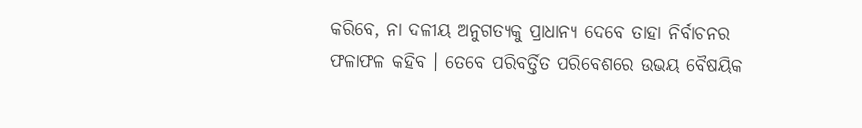କରିବେ, ନା ଦଳୀୟ ଅନୁଗତ୍ୟକୁ ପ୍ରାଧାନ୍ୟ ଦେବେ ତାହା ନିର୍ବାଚନର ଫଳାଫଳ କହିବ । ତେବେ ପରିବର୍ତ୍ତିତ ପରିବେଶରେ ଉଭୟ ବୈଷୟିକ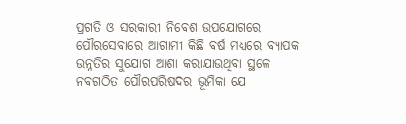ପ୍ରଗତି ଓ ସରକାରୀ ନିବେଶ ଉପଯୋଗରେ ପୌରସେବାରେ ଆଗାମୀ କିଛି ବର୍ଷ ମଧ୍ୟରେ ବ୍ୟାପକ ଉନ୍ନତିର ସୁଯୋଗ ଆଶା କରାଯାଉଥିବା ସ୍ଥଳେ ନବଗଠିତ ପୌରପରିଷଦର ଭୂମିକା ଯେ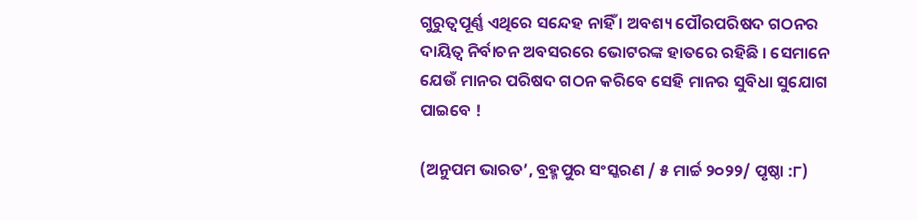ଗୁରୁତ୍ୱପୂର୍ଣ୍ଣ ଏଥିରେ ସନ୍ଦେହ ନାହିଁ । ଅବଶ୍ୟ ପୌରପରିଷଦ ଗଠନର ଦାୟିତ୍ୱ ନିର୍ବାଚନ ଅବସରରେ ଭୋଟରଙ୍କ ହାତରେ ରହିଛି । ସେମାନେ ଯେଉଁ ମାନର ପରିଷଦ ଗଠନ କରିବେ ସେହି ମାନର ସୁବିଧା ସୁଯୋଗ ପାଇବେ !

(ଅନୁପମ ଭାରତ’, ବ୍ରହ୍ମପୁର ସଂସ୍କରଣ / ୫ ମାର୍ଚ୍ଚ ୨୦୨୨/ ପୃଷ୍ଠା :୮)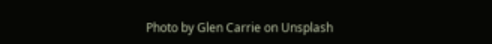Photo by Glen Carrie on Unsplash